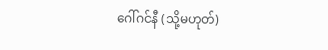ဂေါ်ဂင်နီ (သို့မဟုတ်)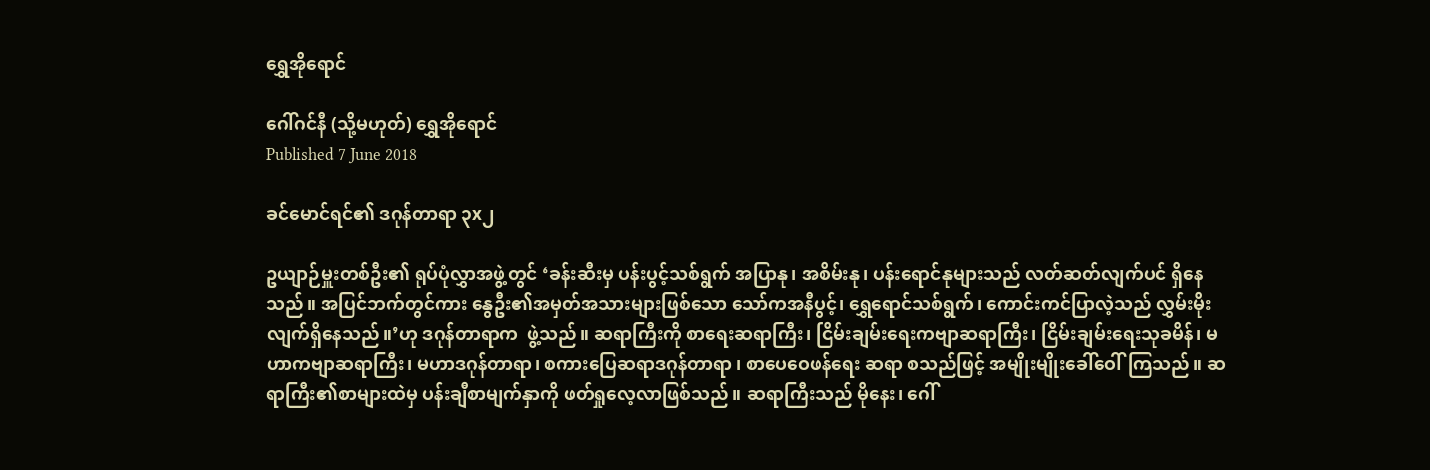ရွှေအိုရောင်

ဂေါ်ဂင်နီ (သို့မဟုတ်) ရွှေအိုရောင်
Published 7 June 2018

ခင်မောင်ရင်၏ ဒဂုန်တာရာ ၃x၂

ဥယျာဉ်မှူးတစ်ဦး၏ ရုပ်ပုံလွှာအဖွဲ့တွင် ‘ခန်းဆီးမှ ပန်းပွင့်သစ်ရွက် အပြာနု၊ အစိမ်းနု၊ ပန်းရောင်နုများသည် လတ်ဆတ်လျက်ပင် ရှိနေသည်။ အပြင်ဘက်တွင်ကား နွေဦး၏အမှတ်အသားများဖြစ်သော သော်ကအနီပွင့်၊ ရွှေရောင်သစ်ရွက်၊ ကောင်းကင်ပြာလဲ့သည် လွှမ်းမိုးလျက်ရှိနေသည်။’ဟု ဒဂုန်တာရာက  ဖွဲ့သည်။ ဆရာကြီးကို စာရေးဆရာကြီး၊ ငြိမ်းချမ်းရေးကဗျာဆရာကြီး၊ ငြိမ်းချမ်းရေးသုခမိန်၊ မဟာကဗျာဆရာကြီး၊ မဟာဒဂုန်တာရာ၊ စကားပြေဆရာဒဂုန်တာရာ ၊ စာပေဝေဖန်ရေး ဆရာ စသည်ဖြင့် အမျိုးမျိုးခေါ်ဝေါ်ကြသည်။ ဆရာကြီး၏စာများထဲမှ ပန်းချီစာမျက်နှာကို ဖတ်ရှုလေ့လာဖြစ်သည်။ ဆရာကြီးသည် မိုနေး၊ ဂေါ်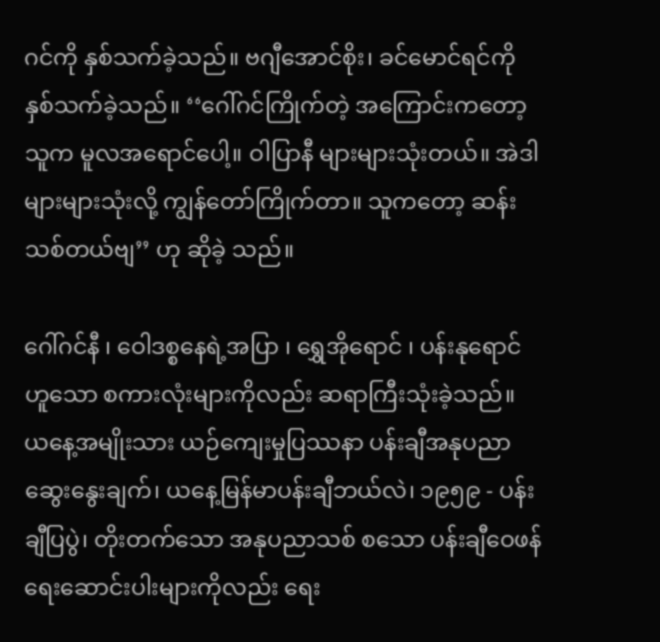ဂင်ကို နှစ်သက်ခဲ့သည်။ ဗဂျီအောင်စိုး၊ ခင်မောင်ရင်ကို နှစ်သက်ခဲ့သည်။ ‘‘ဂေါ်ဂင်ကြိုက်တဲ့ အကြောင်းကတော့ သူက မူလအရောင်ပေါ့။ ဝါပြာနီ များများသုံးတယ်။ အဲဒါများများသုံးလို့ ကျွန်တော်ကြိုက်တာ။ သူကတော့ ဆန်းသစ်တယ်ဗျ’’ ဟု ဆိုခဲ့ သည်။

ဂေါ်ဂင်နီ ၊ ဝေါဒစ္စနေရဲ့အပြာ ၊ ရွှေအိုရောင် ၊ ပန်းနုရောင် ဟူသော စကားလုံးများကိုလည်း ဆရာကြီးသုံးခဲ့သည်။ ယနေ့အမျိုးသား ယဉ်ကျေးမှုပြဿနာ ပန်းချီအနုပညာ ဆွေးနွေးချက်၊ ယနေ့မြန်မာပန်းချီဘယ်လဲ၊ ၁၉၅၉ - ပန်းချီပြပွဲ၊ တိုးတက်သော အနုပညာသစ် စသော ပန်းချီဝေဖန်ရေးဆောင်းပါးများကိုလည်း ရေး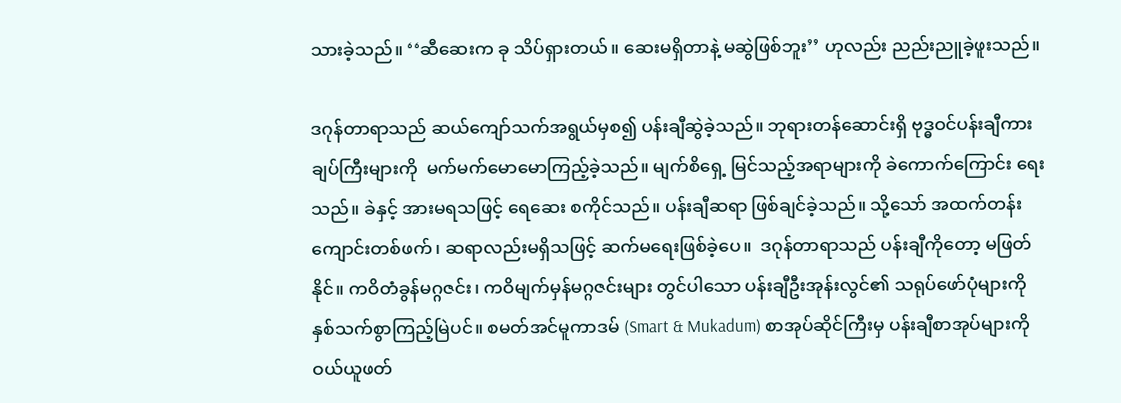သားခဲ့သည်။ ‘‘ဆီဆေးက ခု သိပ်ရှားတယ်။ ဆေးမရှိတာနဲ့ မဆွဲဖြစ်ဘူး’’ ဟုလည်း ညည်းညူခဲ့ဖူးသည်။

ဒဂုန်တာရာသည် ဆယ်ကျော်သက်အရွယ်မှစ၍ ပန်းချီဆွဲခဲ့သည်။ ဘုရားတန်ဆောင်းရှိ ဗုဒ္ဓဝင်ပန်းချီကားချပ်ကြီးများကို  မက်မက်မောမောကြည့်ခဲ့သည်။ မျက်စိရှေ့ မြင်သည့်အရာများကို ခဲကောက်ကြောင်း ရေးသည်။ ခဲနှင့် အားမရသဖြင့် ရေဆေး စကိုင်သည်။ ပန်းချီဆရာ ဖြစ်ချင်ခဲ့သည်။ သို့သော် အထက်တန်းကျောင်းတစ်ဖက်၊ ဆရာလည်းမရှိသဖြင့် ဆက်မရေးဖြစ်ခဲ့ပေ။  ဒဂုန်တာရာသည် ပန်းချီကိုတော့ မဖြတ်နိုင်။ ကဝိတံခွန်မဂ္ဂဇင်း၊ ကဝိမျက်မှန်မဂ္ဂဇင်းများ တွင်ပါသော ပန်းချီဦးအုန်းလွင်၏ သရုပ်ဖော်ပုံများကို နှစ်သက်စွာကြည့်မြဲပင်။ စမတ်အင်မူကာဒမ် (Smart & Mukadum) စာအုပ်ဆိုင်ကြီးမှ ပန်းချီစာအုပ်များကို ဝယ်ယူဖတ်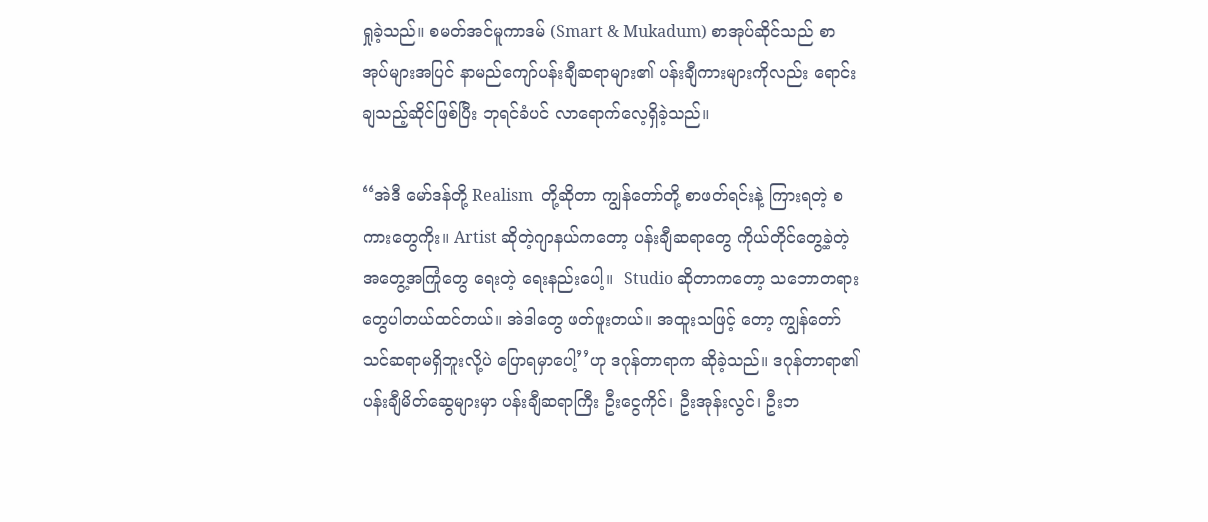ရှုခဲ့သည်။ စမတ်အင်မူကာဒမ် (Smart & Mukadum) စာအုပ်ဆိုင်သည် စာအုပ်များအပြင် နာမည်ကျော်ပန်းချီဆရာများ၏ ပန်းချီကားများကိုလည်း ရောင်းချသည့်ဆိုင်ဖြစ်ပြီး ဘုရင်ခံပင် လာရောက်လေ့ရှိခဲ့သည်။

‘‘အဲဒီ မော်ဒန်တို့ Realism  တို့ဆိုတာ ကျွန်တော်တို့ စာဖတ်ရင်းနဲ့ ကြားရတဲ့ စကားတွေကိုး။ Artist ဆိုတဲ့ဂျာနယ်ကတော့ ပန်းချီဆရာတွေ ကိုယ်တိုင်တွေ့ခဲ့တဲ့ အတွေ့အကြုံတွေ ရေးတဲ့ ရေးနည်းပေါ့။  Studio ဆိုတာကတော့ သဘောတရားတွေပါတယ်ထင်တယ်။ အဲဒါတွေ ဖတ်ဖူးတယ်။ အထူးသဖြင့် တော့ ကျွန်တော် သင်ဆရာမရှိဘူးလို့ပဲ ပြောရမှာပေါ့’’ဟု ဒဂုန်တာရာက ဆိုခဲ့သည်။ ဒဂုန်တာရာ၏ ပန်းချီမိတ်ဆွေများမှာ ပန်းချီဆရာကြီး ဦးငွေကိုင်၊ ဦးအုန်းလွင်၊ ဦးဘ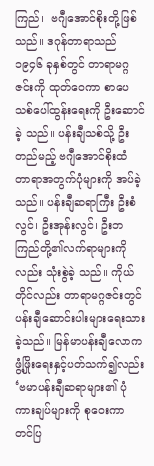ကြည်၊  ဗဂျီအောင်စိုးတို့ဖြစ်သည်။ ဒဂုန်တာရာသည်  ၁၉၄၆ ခုနှစ်တွင် တာရာမဂ္ဂဇင်းကို ထုတ်ဝေကာ စာပေသစ်ပေါ်ထွန်းရေးကို ဦးဆောင်ခဲ့ သည်။ ပန်းချီသစ်သို့ ဦးတည်မည့် ဗဂျီအောင်စိုးထံ တာရာအတွက်ပုံများကို အပ်ခဲ့သည်။ ပန်းချီဆရာကြီး ဦးစံလွင်၊ ဦးအုန်းလွင်၊ ဦးဘကြည်တို့၏လက်ရာများကိုလည်း သုံးစွဲခဲ့ သည်။ ကိုယ်တိုင်လည်း တာရာမဂ္ဂဇင်းတွင် ပန်းချီဆောင်းပါးများရေးသားခဲ့သည်။ မြန်မာပန်းချီလောက ဖွံ့ဖြိုးရေးနှင့်ပတ်သက်၍လည်း ‘ဗမာပန်းချီဆရာများ၏ ပုံကားချပ်များကို စုဝေးကာ တင်ပြ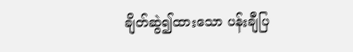ချိတ်ဆွဲ၍ထားသော ပန်းချီပြ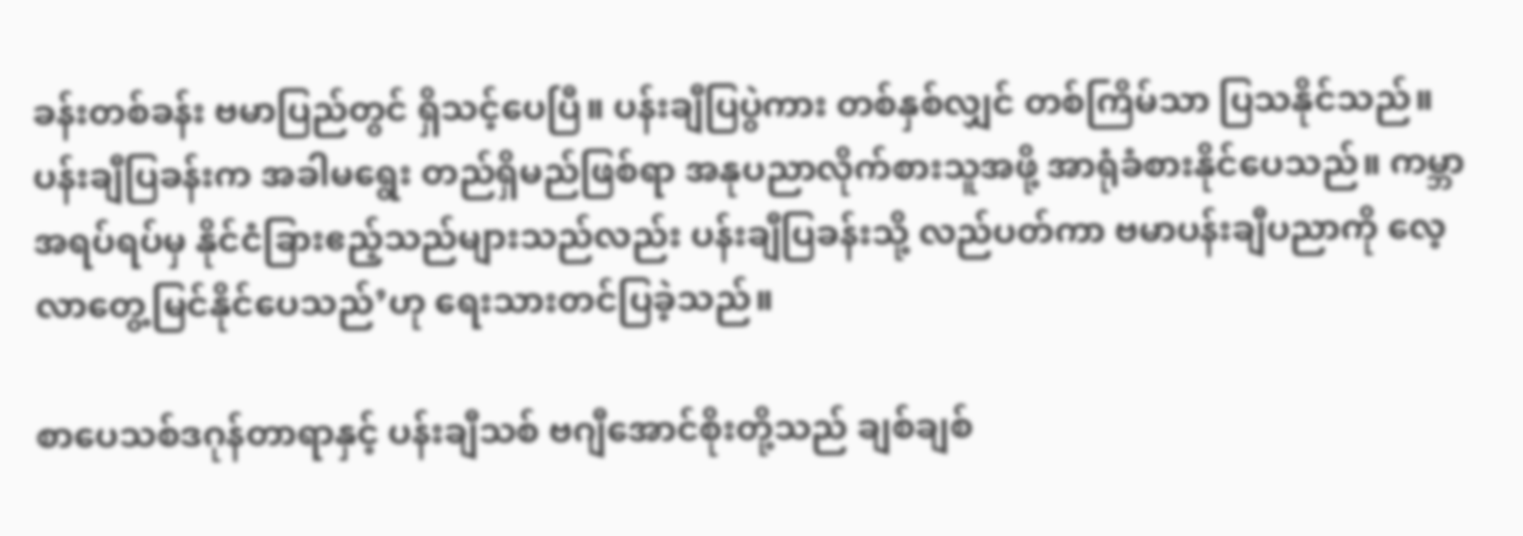ခန်းတစ်ခန်း ဗမာပြည်တွင် ရှိသင့်ပေပြီ။ ပန်းချီပြပွဲကား တစ်နှစ်လျှင် တစ်ကြိမ်သာ ပြသနိုင်သည်။ ပန်းချီပြခန်းက အခါမရွေး တည်ရှိမည်ဖြစ်ရာ အနုပညာလိုက်စားသူအဖို့ အာရုံခံစားနိုင်ပေသည်။ ကမ္ဘာအရပ်ရပ်မှ နိုင်ငံခြားဧည့်သည်များသည်လည်း ပန်းချီပြခန်းသို့ လည်ပတ်ကာ ဗမာပန်းချီပညာကို လေ့လာတွေ့မြင်နိုင်ပေသည်’ဟု ရေးသားတင်ပြခဲ့သည်။

စာပေသစ်ဒဂုန်တာရာနှင့် ပန်းချီသစ် ဗဂျီအောင်စိုးတို့သည် ချစ်ချစ်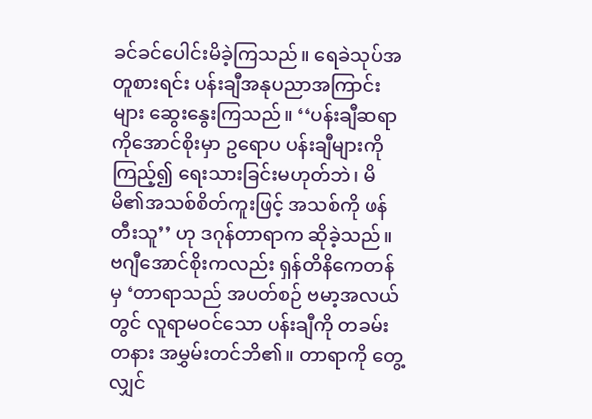ခင်ခင်ပေါင်းမိခဲ့ကြသည်။ ရေခဲသုပ်အတူစားရင်း ပန်းချီအနုပညာအကြာင်းများ ဆွေးနွေးကြသည်။ ‘‘ပန်းချီဆရာကိုအောင်စိုးမှာ ဥရောပ ပန်းချီများကိုကြည့်၍ ရေးသားခြင်းမဟုတ်ဘဲ၊ မိမိ၏အသစ်စိတ်ကူးဖြင့် အသစ်ကို ဖန်တီးသူ’’ ဟု ဒဂုန်တာရာက ဆိုခဲ့သည်။ ဗဂျီအောင်စိုးကလည်း ရှန်တိနိကေတန်မှ ‘တာရာသည် အပတ်စဉ် ဗမာ့အလယ်တွင် လူရာမဝင်သော ပန်းချီကို တခမ်းတနား အမွှမ်းတင်ဘိ၏။ တာရာကို တွေ့လျှင်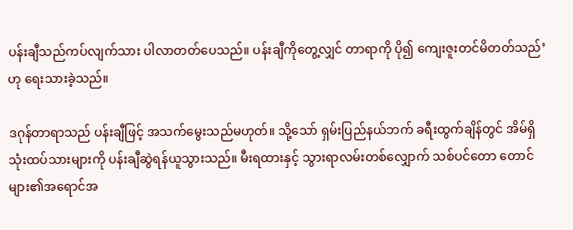ပန်းချီသည်ကပ်လျက်သား ပါလာတတ်ပေသည်။ ပန်းချီကိုတွေ့လျှင် တာရာကို ပို၍ ကျေးဇူးတင်မိတတ်သည်’ ဟု ရေးသားခဲ့သည်။

ဒဂုန်တာရာသည် ပန်းချီဖြင့် အသက်မွေးသည်မဟုတ်။ သို့သော် ရှမ်းပြည်နယ်ဘက် ခရီးထွက်ချိန်တွင် အိမ်ရှိသုံးထပ်သားများကို ပန်းချီဆွဲရန်ယူသွားသည်။ မီးရထားနှင့် သွားရာလမ်းတစ်လျှောက် သစ်ပင်တော တောင်များ၏အရောင်အ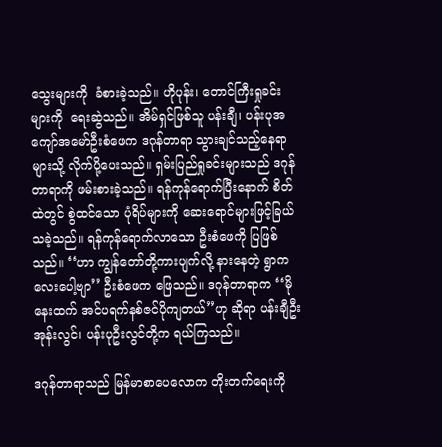သွေးများကို  ခံစားခဲ့သည်။ ဟိုပုန်း၊ တောင်ကြီးရှုခင်းများကို  ရေးဆွဲသည်။ အိမ်ရှင်ဖြစ်သူ ပန်းချီ၊ ပန်းပုအကျော်အမော်ဦးစံဖေက ဒဂုန်တာရာ သွားချင်သည့်နေရာများသို့ လိုက်ပို့ပေးသည်။ ရှမ်းပြည်ရှုခင်းများသည် ဒဂုန်တာရာကို ဖမ်းစားခဲ့သည်။ ရန်ကုန်ရောက်ပြီးနောက် စိတ်ထဲတွင် စွဲထင်သော ပုံရိပ်များကို ဆေးရောင်များဖြင့်ခြယ်သခဲ့သည်။ ရန်ကုန်ရောက်လာသော ဦးစံဖေကို ပြဖြစ်သည်။ ‘‘ဟာ ကျွန်တော်တို့ကားပျက်လို့ နားနေတဲ့ ရွာကလေးပေါ့ဗျာ’’ ဦးစံဖေက ဖြေသည်။ ဒဂုန်တာရာက ‘‘မိုနေးထက် အင်ပရက်နစ်ဇင်ပိုကျတယ်’’ဟု ဆိုရာ ပန်းချီဦးအုန်းလွင်၊ ပန်းပုဦးလွင်တို့က ရယ်ကြသည်။

ဒဂုန်တာရာသည် မြန်မာစာပေလောက တိုးတက်ရေးကို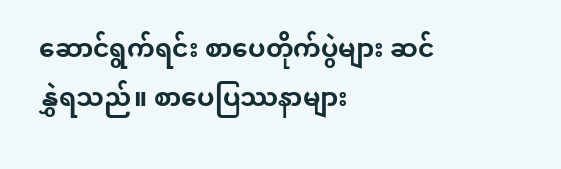ဆောင်ရွက်ရင်း စာပေတိုက်ပွဲများ ဆင်နွှဲရသည်။ စာပေပြဿနာများ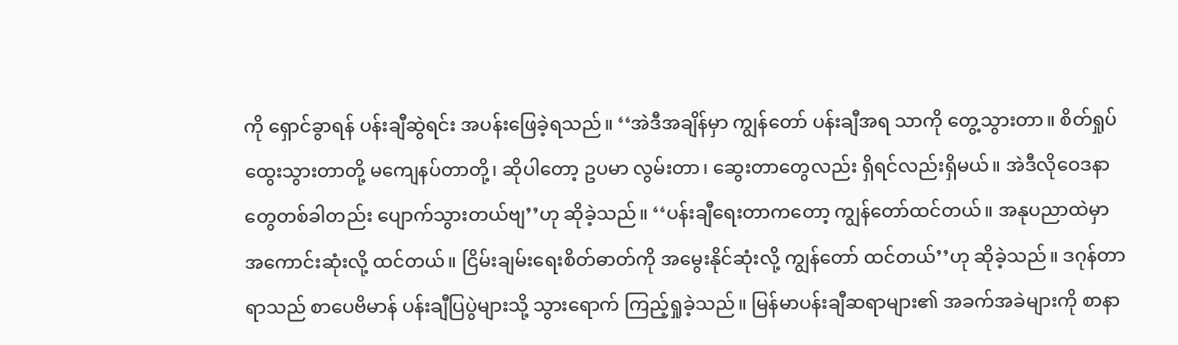ကို ရှောင်ခွာရန် ပန်းချီဆွဲရင်း အပန်းဖြေခဲ့ရသည်။ ‘‘အဲဒီအချိန်မှာ ကျွန်တော် ပန်းချီအရ သာကို တွေ့သွားတာ။ စိတ်ရှုပ်ထွေးသွားတာတို့ မကျေနပ်တာတို့၊ ဆိုပါတော့ ဥပမာ လွမ်းတာ၊ ဆွေးတာတွေလည်း ရှိရင်လည်းရှိမယ်။ အဲဒီလိုဝေဒနာတွေတစ်ခါတည်း ပျောက်သွားတယ်ဗျ’’ဟု ဆိုခဲ့သည်။ ‘‘ပန်းချီရေးတာကတော့ ကျွန်တော်ထင်တယ်။ အနုပညာထဲမှာ  အကောင်းဆုံးလို့ ထင်တယ်။ ငြိမ်းချမ်းရေးစိတ်ဓာတ်ကို အမွေးနိုင်ဆုံးလို့ ကျွန်တော် ထင်တယ်’’ဟု ဆိုခဲ့သည်။ ဒဂုန်တာရာသည် စာပေဗိမာန် ပန်းချီပြပွဲများသို့ သွားရောက် ကြည့်ရှုခဲ့သည်။ မြန်မာပန်းချီဆရာများ၏ အခက်အခဲများကို စာနာ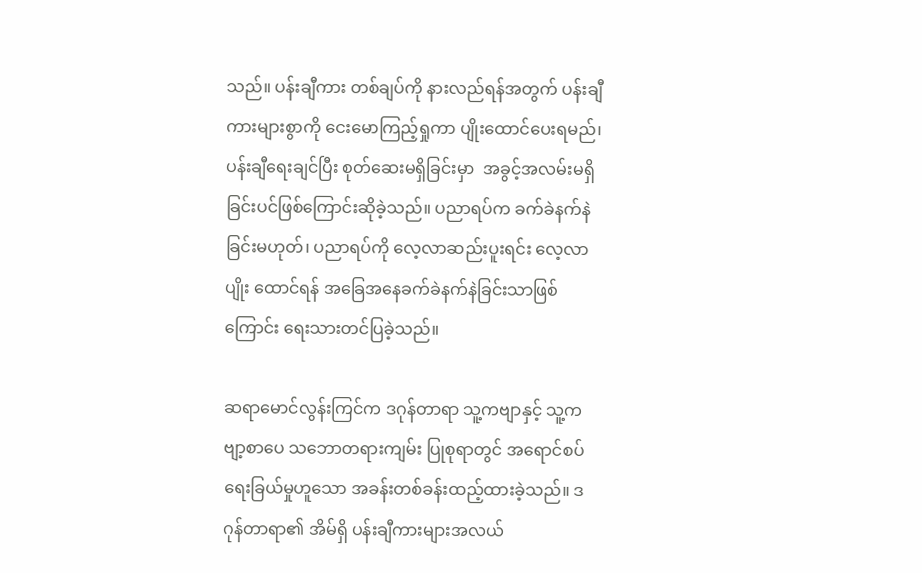သည်။ ပန်းချီကား တစ်ချပ်ကို နားလည်ရန်အတွက် ပန်းချီကားများစွာကို ငေးမောကြည့်ရှုကာ ပျိုးထောင်ပေးရမည်၊ ပန်းချီရေးချင်ပြီး စုတ်ဆေးမရှိခြင်းမှာ  အခွင့်အလမ်းမရှိခြင်းပင်ဖြစ်ကြောင်းဆိုခဲ့သည်။ ပညာရပ်က ခက်ခဲနက်နဲခြင်းမဟုတ်၊ ပညာရပ်ကို လေ့လာဆည်းပူးရင်း လေ့လာပျိုး ထောင်ရန် အခြေအနေခက်ခဲနက်နဲခြင်းသာဖြစ်ကြောင်း ရေးသားတင်ပြခဲ့သည်။

ဆရာမောင်လွန်းကြင်က ဒဂုန်တာရာ သူ့ကဗျာနှင့် သူ့ကဗျာ့စာပေ သဘောတရားကျမ်း ပြုစုရာတွင် အရောင်စပ်ရေးခြယ်မှုဟူသော အခန်းတစ်ခန်းထည့်ထားခဲ့သည်။ ဒဂုန်တာရာ၏ အိမ်ရှိ ပန်းချီကားများအလယ်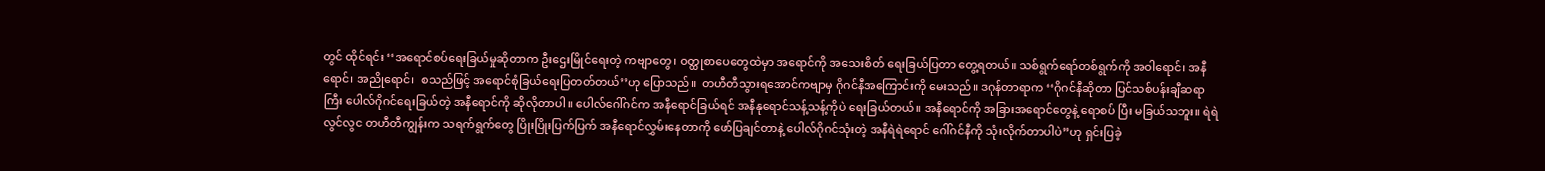တွင် ထိုင်ရင်း ‘‘အရောင်စပ်ရေးခြယ်မှုဆိုတာက ဦးဌေးမြိုင်ရေးတဲ့ ကဗျာတွေ၊ ဝတ္ထုစာပေတွေထဲမှာ အရောင်ကို အသေးစိတ် ရေးခြယ်ပြတာ တွေ့ရတယ်။ သစ်ရွက်ရော်တစ်ရွက်ကို အဝါရောင်၊ အနီရောင်၊ အညိုရောင်၊  စသည်ဖြင့် အရောင်စုံခြယ်ရေးပြတတ်တယ်’’ဟု ပြောသည်။  တဟီတီသွားရအောင်ကဗျာမှ ဂိုဂင်နီအကြောင်းကို မေးသည်။ ဒဂုန်တာရာက ‘‘ဂိုဂင်နီဆိုတာ ပြင်သစ်ပန်းချီဆရာကြီး ပေါလ်ဂိုဂင်ရေးခြယ်တဲ့ အနီရောင်ကို ဆိုလိုတာပါ။ ပေါလ်ဂေါ်ဂင်က အနီရောင်ခြယ်ရင် အနီနုရောင်သန့်သန့်ကိုပဲ ရေးခြယ်တယ်။ အနီရောင်ကို အခြားအရောင်တွေနဲ့ ရောစပ် ပြီး မခြယ်သဘူး။ ရဲရဲလွင်လွင တဟီတီကျွန်းက သရက်ရွက်တွေ ပြိုးပြိုးပြက်ပြက် အနီရောင်လွှမ်းနေတာကို ဖော်ပြချင်တာနဲ့ ပေါလ်ဂိုဂင်သုံးတဲ့ အနီရဲရဲရောင် ဂေါ်ဂင်နီကို သုံးလိုက်တာပါပဲ’’ဟု ရှင်းပြခဲ့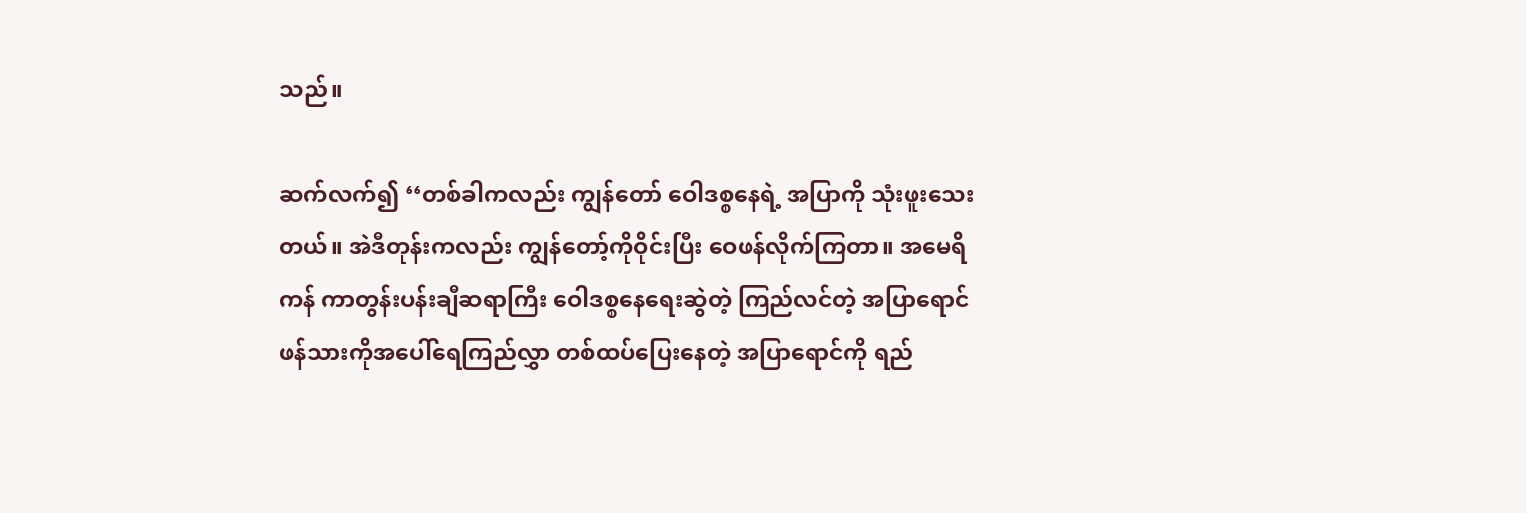သည်။

ဆက်လက်၍ ‘‘တစ်ခါကလည်း ကျွန်တော် ဝေါဒစ္စနေရဲ့ အပြာကို သုံးဖူးသေးတယ်။ အဲဒီတုန်းကလည်း ကျွန်တော့်ကိုဝိုင်းပြီး ဝေဖန်လိုက်ကြတာ။ အမေရိကန် ကာတွန်းပန်းချီဆရာကြီး ဝေါဒစ္စနေရေးဆွဲတဲ့ ကြည်လင်တဲ့ အပြာရောင် ဖန်သားကိုအပေါ်ရေကြည်လွှာ တစ်ထပ်ပြေးနေတဲ့ အပြာရောင်ကို ရည်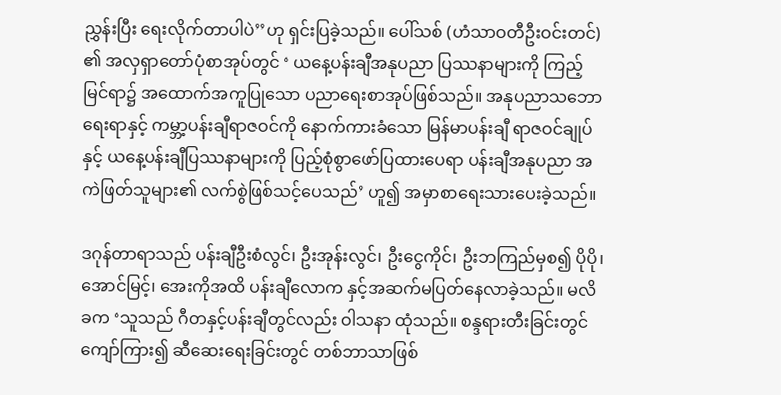ညွှန်းပြီး ရေးလိုက်တာပါပဲ’’ဟု ရှင်းပြခဲ့သည်။ ပေါ်သစ် (ဟံသာဝတီဦးဝင်းတင်) ၏ အလှရှာတော်ပုံစာအုပ်တွင် ‘ ယနေ့ပန်းချီအနုပညာ ပြဿနာများကို ကြည့်မြင်ရာ၌ အထောက်အကူပြုသော ပညာရေးစာအုပ်ဖြစ်သည်။ အနုပညာသဘောရေးရာနှင့် ကမ္ဘာ့ပန်းချီရာဇဝင်ကို နောက်ကားခံသော မြန်မာပန်းချီ ရာဇဝင်ချုပ်နှင့် ယနေ့ပန်းချီပြဿနာများကို ပြည့်စုံစွာဖော်ပြထားပေရာ ပန်းချီအနုပညာ အကဲဖြတ်သူများ၏ လက်စွဲဖြစ်သင့်ပေသည်’ ဟူ၍ အမှာစာရေးသားပေးခဲ့သည်။

ဒဂုန်တာရာသည် ပန်းချီဦးစံလွင်၊ ဦးအုန်းလွင်၊ ဦးငွေကိုင်၊ ဦးဘကြည်မှစ၍ ပိုပို၊ အောင်မြင့်၊ အေးကိုအထိ ပန်းချီလောက နှင့်အဆက်မပြတ်နေလာခဲ့သည်။ မလိခက ‘သူသည် ဂီတနှင့်ပန်းချီတွင်လည်း ဝါသနာ ထုံသည်။ စန္ဒရားတီးခြင်းတွင် ကျော်ကြား၍ ဆီဆေးရေးခြင်းတွင် တစ်ဘာသာဖြစ်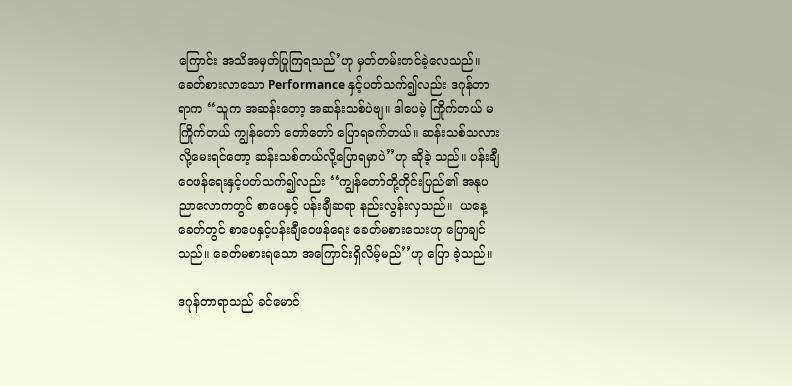ကြောင်း အသိအမှတ်ပြုကြရသည်’ဟု မှတ်တမ်းတင်ခဲ့လေသည်။ ခေတ်စားလာသော Performance နှင့်ပတ်သက်၍လည်း ဒဂုန်တာရာက ‘‘သူက အဆန်းတော့ အဆန်းသစ်ပဲဗျ။ ဒါပေမဲ့ ကြိုက်တယ် မကြိုက်တယ် ကျွန်တော် တော်တော် ပြောရခက်တယ်။ ဆန်းသစ်သလားလို့မေးရင်တော့ ဆန်းသစ်တယ်လို့ပြောရမှာပဲ’’ဟု ဆိုခဲ့ သည်။ ပန်းချီဝေဖန်ရေးနှင့်ပတ်သက်၍လည်း ‘‘ကျွန်တော်တို့တိုင်းပြည်၏ အနုပညာလောကတွင် စာပေနှင့် ပန်းချီဆရာ နည်းလွန်းလှသည်။  ယနေ့ခေတ်တွင် စာပေနှင့်ပန်းချီဝေဖန်ရေး ခေတ်မစားသေးဟု ပြောချင်သည်။ ခေတ်မစားရသော အကြောင်းရှိလိမ့်မည်’’ဟု ပြော ခဲ့သည်။

ဒဂုန်တာရာသည် ခင်မောင်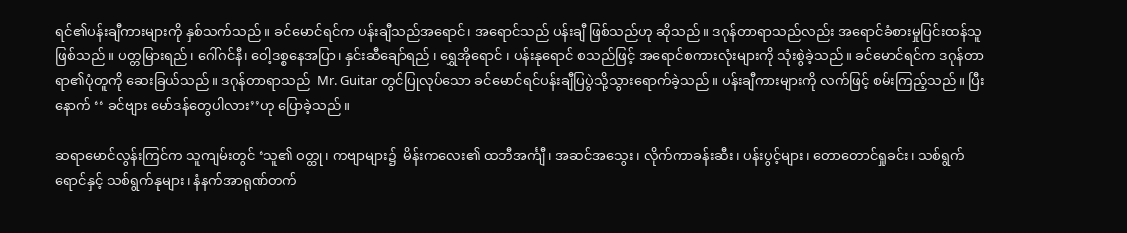ရင်၏ပန်းချီကားများကို နှစ်သက်သည်။ ခင်မောင်ရင်က ပန်းချီသည်အရောင်၊ အရောင်သည် ပန်းချီ ဖြစ်သည်ဟု ဆိုသည်။ ဒဂုန်တာရာသည်လည်း အရောင်ခံစားမှုပြင်းထန်သူဖြစ်သည်။ ပတ္တမြားရည်၊ ဂေါ်ဂင်နီ၊ ဝေါ့ဒစ္စနေအပြာ၊ နှင်းဆီချော်ရည် ၊ ရွှေအိုရောင် ၊ ပန်းနုရောင် စသည်ဖြင့် အရောင်စကားလုံးများကို သုံးစွဲခဲ့သည်။ ခင်မောင်ရင်က ဒဂုန်တာရာ၏ပုံတူကို ဆေးခြယ်သည်။ ဒဂုန်တာရာသည်  Mr. Guitar တွင်ပြုလုပ်သော ခင်မောင်ရင်ပန်းချီပြပွဲသို့သွားရောက်ခဲ့သည်။ ပန်းချီကားများကို လက်ဖြင့် စမ်းကြည့်သည်။ ပြီးနောက် ‘‘ ခင်ဗျား မော်ဒန်တွေပါလား’’ဟု ပြောခဲ့သည်။

ဆရာမောင်လွန်းကြင်က သူကျမ်းတွင် ‘သူ၏ ဝတ္ထု၊ ကဗျာများ၌  မိန်းကလေး၏ ထဘီအင်္ကျီ၊ အဆင်အသွေး၊ လိုက်ကာခန်းဆီး၊ ပန်းပွင့်များ၊ တောတောင်ရှုခင်း၊ သစ်ရွက်ရောင်နှင့် သစ်ရွက်နုများ၊ နံနက်အာရုဏ်တက်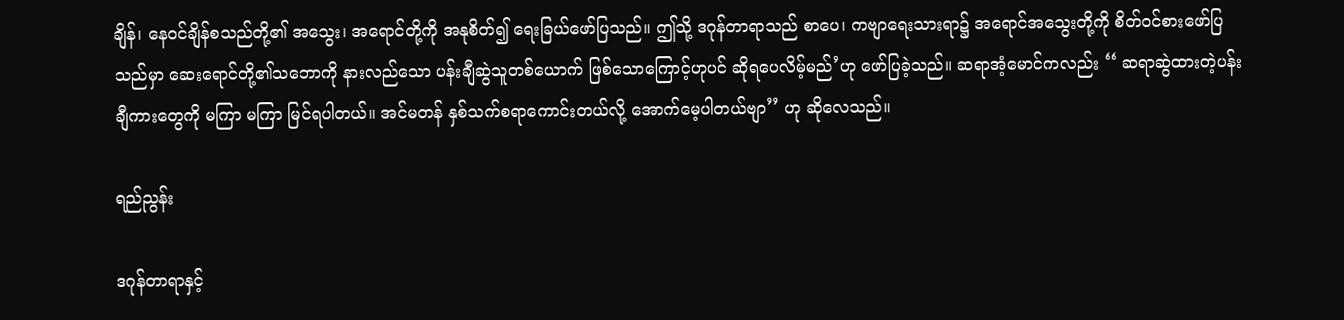ချိန်၊ နေဝင်ချိန်စသည်တို့၏ အသွေး၊ အရောင်တို့ကို အနုစိတ်၍ ရေးခြယ်ဖော်ပြသည်။ ဤသို့ ဒဂုန်တာရာသည် စာပေ၊ ကဗျာရေးသားရာ၌ အရောင်အသွေးတို့ကို စိတ်ဝင်စားဖော်ပြသည်မှာ ဆေးရောင်တို့၏သဘောကို နားလည်သော ပန်းချီဆွဲသူတစ်ယောက် ဖြစ်သောကြောင့်ဟုပင် ဆိုရပေလိမ့်မည်’ဟု ဖော်ပြခဲ့သည်။ ဆရာအံ့မောင်ကလည်း ‘‘ ဆရာဆွဲထားတဲ့ပန်းချီကားတွေကို မကြာ မကြာ မြင်ရပါတယ်။ အင်မတန် နှစ်သက်စရာကောင်းတယ်လို့ အောက်မေ့ပါတယ်ဗျာ’’ ဟု ဆိုလေသည်။

ရည်ညွန်း

ဒဂုန်တာရာနှင့်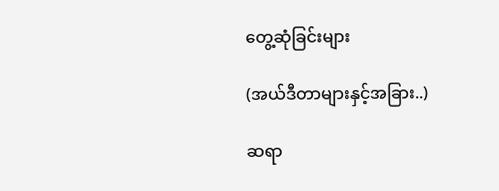တွေ့ဆုံခြင်းများ

(အယ်ဒီတာများနှင့်အခြား..)

ဆရာ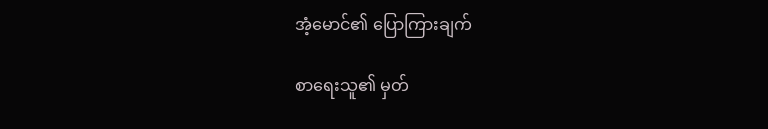အံ့မောင်၏ ပြောကြားချက်

စာရေးသူ၏ မှတ်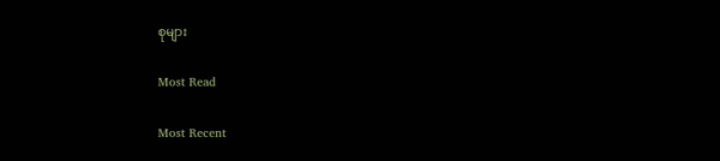စုများ

Most Read

Most Recent